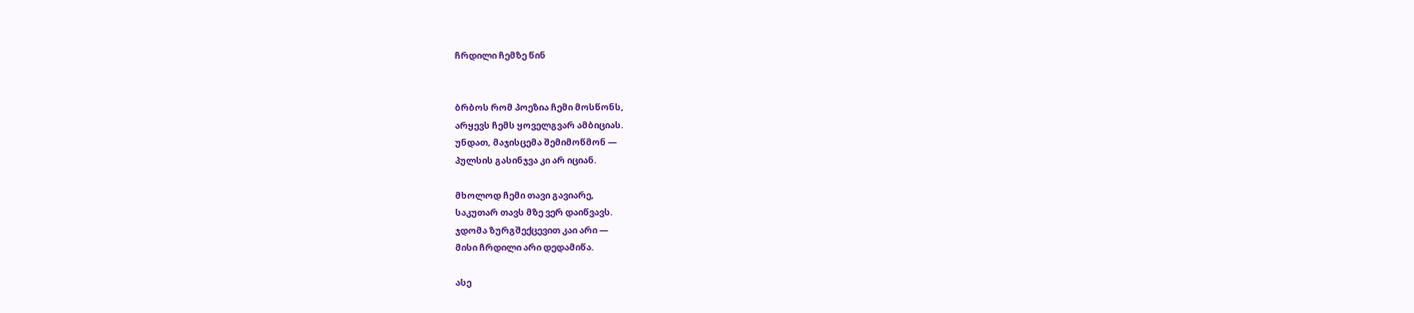ჩრდილი ჩემზე წინ


ბრბოს რომ პოეზია ჩემი მოსწონს,
არყევს ჩემს ყოველგვარ ამბიციას.
უნდათ, მაჯისცემა შემიმოწმონ —
პულსის გასინჯვა კი არ იციან.

მხოლოდ ჩემი თავი გავიარე,
საკუთარ თავს მზე ვერ დაიწვავს.
ჯდომა ზურგშექცევით კაი არი —
მისი ჩრდილი არი დედამიწა.

ასე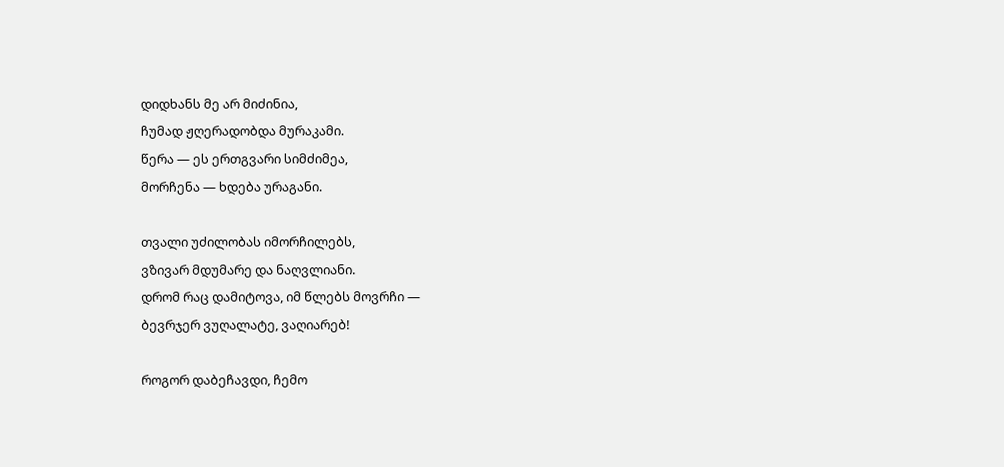დიდხანს მე არ მიძინია,
ჩუმად ჟღერადობდა მურაკამი.
წერა — ეს ერთგვარი სიმძიმეა,
მორჩენა — ხდება ურაგანი.

თვალი უძილობას იმორჩილებს,
ვზივარ მდუმარე და ნაღვლიანი.
დრომ რაც დამიტოვა, იმ წლებს მოვრჩი —
ბევრჯერ ვუღალატე, ვაღიარებ!

როგორ დაბეჩავდი, ჩემო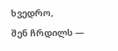ხვედრო,
შენ ჩრდილს —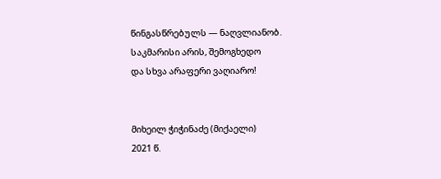წინგასწრებულს — ნაღვლიანობ.
საკმარისი არის, შემოგხედო
და სხვა არაფერი ვაღიარო!


მიხეილ ჭიჭინაძე (მიქაელი)
2021 წ.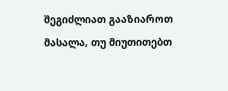შეგიძლიათ გააზიაროთ მასალა, თუ მიუთითებთ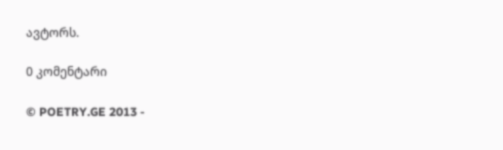ავტორს.

0 კომენტარი

© POETRY.GE 2013 -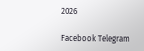2026

Facebook Telegram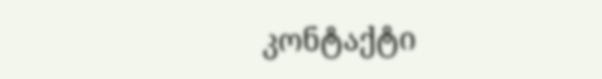კონტაქტი